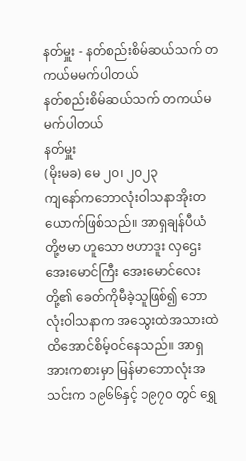နတ်မှူး - နတ်စည်းစိမ်ဆယ်သက် တကယ်မမက်ပါတယ်
နတ်စည်းစိမ်ဆယ်သက် တကယ်မမက်ပါတယ်
နတ်မှူး
(မိုးမခ) မေ ၂၀၊ ၂၀၂၃
ကျနော်ကဘောလုံးဝါသနာအိုးတယောက်ဖြစ်သည်။ အာရှချန်ပီယံ တို့ဗမာ ဟူသော ဗဟာဒူး လှဌေး အေးမောင်ကြီး အေးမောင်လေးတို့၏ ခေတ်ကိုမီခဲ့သူဖြစ်၍ ဘောလုံးဝါသနာက အသွေးထဲအသားထဲထိအောင်စိမ့်ဝင်နေသည်။ အာရှအားကစားမှာ မြန်မာဘောလုံးအသင်းက ၁၉၆၆နှင့် ၁၉၇၀ တွင် ရွှေ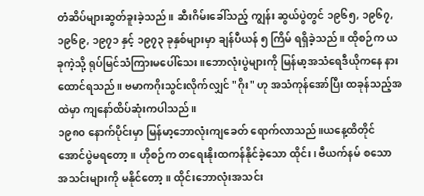တံဆိပ်များဆွတ်ခူးခဲ့သည်။ ဆီးဂိမ်းခေါ်သည့် ကျွန်း ဆွယ်ပွဲတွင် ၁၉၆၅, ၁၉၆၇, ၁၉၆၉, ၁၉၇၁ နှင့် ၁၉၇၃ ခုနှစ်များမှာ ချန်ပီယန် ၅ ကြိမ် ရရှိခဲ့သည်။ ထိုစဉ်က ယခုကဲ့သို့ ရုပ်မြင်သံကြားမပေါ်သေး။ဘောလုံးပွဲများကို မြန်မာ့အသံရေဒီယိုကနေ နားထောင်ရသည်။ ဗမာကဂိုးသွင်းလိုက်လျှင် "ဂိုး" ဟု အသံကုန်အော်ပြီး ထခုန်သည့်အထဲမှာ ကျနော်ထိပ်ဆုံးကပါသည်။
၁၉၈၀ နောက်ပိုင်းမှာ မြန်မာ့ဘောလုံးကျခေတ် ရောက်လာသည်။ယနေ့ထိတိုင် အောင်ပွဲမရတော့။ ဟိုစဉ်က တရေးနိုးထကန်နိုင်ခဲ့သော ထိုင်း၊ ဗီယက်နမ် စသော အသင်းများကို မနိုင်တော့။ ထိုင်းဘောလုံးအသင်း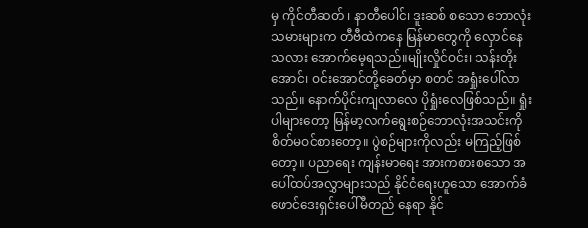မှ ကိုင်တီဆတ် ၊ နာတီပေါင်၊ ဒူးဆစ် စသော ဘောလုံးသမားများက တီဗီထဲကနေ မြန်မာတွေကို လှောင်နေသလား အောက်မေ့ရသည်။မျိုးလှိုင်ဝင်း၊ သန်းတိုးအောင်၊ ဝင်းအောင်တို့ခေတ်မှာ စတင် အရှုံးပေါ်လာသည်။ နောက်ပိုင်းကျလာလေ ပိုရှုံးလေဖြစ်သည်။ ရှုံးပါများတော့ မြန်မာ့လက်ရွေးစဉ်ဘောလုံးအသင်းကိုစိတ်မဝင်စားတော့။ ပွဲစဉ်များကိုလည်း မကြည့်ဖြစ်တော့။ ပညာရေး ကျန်းမာရေး အားကစားစသော အပေါ်ထပ်အလွှာများသည် နိုင်ငံရေးဟူသော အောက်ခံဖောင်ဒေးရှင်းပေါ်မီတည် နေရာ နိုင်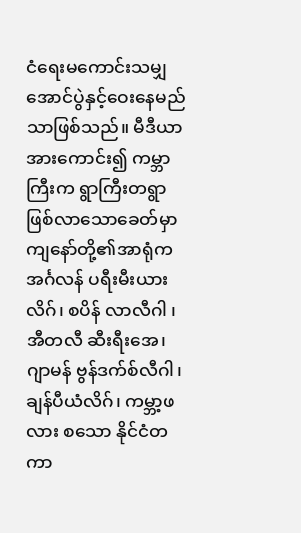ငံရေးမကောင်းသမျှ အောင်ပွဲနှင့်ဝေးနေမည်သာဖြစ်သည်။ မီဒီယာအားကောင်း၍ ကမ္ဘာကြီးက ရွာကြီးတရွာ ဖြစ်လာသောခေတ်မှာ ကျနော်တို့၏အာရုံက အင်္ဂလန် ပရီးမီးယားလိဂ်၊ စပိန် လာလီဂါ ၊ အီတလီ ဆီးရီးအေ၊ ဂျာမန် ဗွန်ဒက်စ်လီဂါ၊ ချန်ပီယံလိဂ်၊ ကမ္ဘာ့ဖလား စသော နိုင်ငံတကာ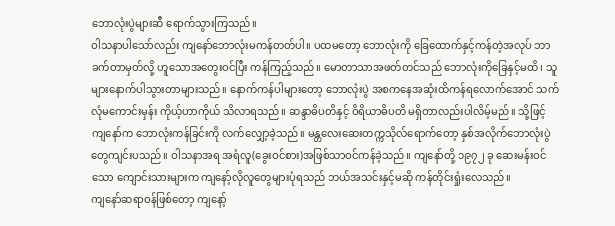ဘောလုံးပွဲများဆီ ရောက်သွားကြသည်။
ဝါသနာပါသော်လည်း ကျနော်ဘောလုံးမကန်တတ်ပါ။ ပထမတော့ ဘောလုံးကို ခြေထောက်နှင့်ကန်တဲ့အလုပ် ဘာခက်တာမှတ်လို့ ဟူသောအတွေးဝင်ပြီး ကန်ကြည့်သည်။ မောတာသာအဖတ်တင်သည် ဘောလုံးကိုခြေနှင့်မထိ၊ သူများနောက်ပါသွားတာများသည်။ နောက်ကန်ပါများတော့ ဘောလုံးပွဲ အစကနေအဆုံးထိကန်ရလောက်အောင် သက်လုံမကောင်းမှန်း ကိုယ့်ဟာကိုယ် သိလာရသည်။ ဆန္ဒာဓိပတိနှင့် ဝိရိယာဓိပတိ မရှိတာလည်းပါလိမ့်မည်။ သို့ဖြင့် ကျနော်က ဘောလုံးကန်ခြင်းကို လက်လျှော့ခဲ့သည်။ မန္တလေးဆေးတက္ကသိုလ်ရောက်တော့ နှစ်အလိုက်ဘောလုံးပွဲတွေကျင်းပသည်။ ဝါသနာအရ အရံလူ(ခွေးဝင်စား)အဖြစ်သာဝင်ကန်ခဲ့သည်။ ကျနော်တို့ ၁၉၇၂ ခု ဆေးမန်းဝင်သော ကျောင်းသားများက ကျနော့်လိုလူတွေများပုံရသည် ဘယ်အသင်းနှင့်မဆို ကန်တိုင်းရှုံးလေသည်။
ကျနော်ဆရာဝန်ဖြစ်တော့ ကျနော့်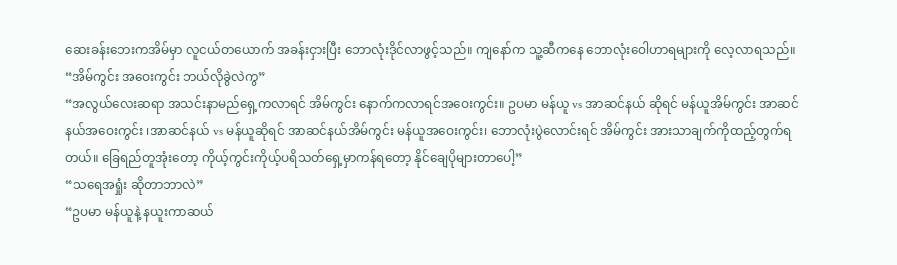ဆေးခန်းဘေးကအိမ်မှာ လူငယ်တယောက် အခန်းငှားပြီး ဘောလုံးဒိုင်လာဖွင့်သည်။ ကျနော်က သူ့ဆီကနေ ဘောလုံးဝေါဟာရများကို လေ့လာရသည်။
“အိမ်ကွင်း အဝေးကွင်း ဘယ်လိုခွဲလဲကွ”
“အလွယ်လေးဆရာ အသင်းနာမည်ရှေ့ကလာရင် အိမ်ကွင်း နောက်ကလာရင်အဝေးကွင်း။ ဥပမာ မန်ယူ vs အာဆင်နယ် ဆိုရင် မန်ယူအိမ်ကွင်း အာဆင်နယ်အဝေးကွင်း ၊အာဆင်နယ် vs မန်ယူဆိုရင် အာဆင်နယ်အိမ်ကွင်း မန်ယူအဝေးကွင်း၊ ဘောလုံးပွဲလောင်းရင် အိမ်ကွင်း အားသာချက်ကိုထည့်တွက်ရတယ်။ ခြေရည်တူအုံးတော့ ကိုယ့်ကွင်းကိုယ့်ပရိသတ်ရှေ့မှာကန်ရတော့ နိုင်ချေပိုများတာပေါ့”
“သရေအရှုံး ဆိုတာဘာလဲ”
“ဥပမာ မန်ယူနဲ့ နယူးကာဆယ်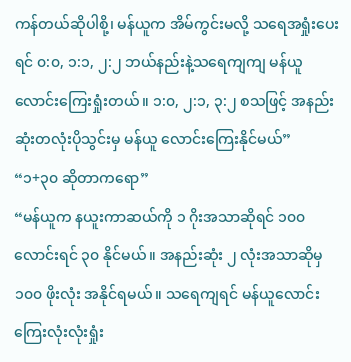ကန်တယ်ဆိုပါစို့၊ မန်ယူက အိမ်ကွင်းမလို့ သရေအရှုံးပေးရင် ၀:၀, ၁:၁, ၂:၂ ဘယ်နည်းနဲ့သရေကျကျ မန်ယူလောင်းကြေးရှုံးတယ်။ ၁:၀, ၂:၁, ၃:၂ စသဖြင့် အနည်းဆုံးတလုံးပိုသွင်းမှ မန်ယူ လောင်းကြေးနိုင်မယ်”
“၁+၃၀ ဆိုတာကရော”
“မန်ယူက နယူးကာဆယ်ကို ၁ ဂိုးအသာဆိုရင် ၁၀၀ လောင်းရင် ၃၀ နိုင်မယ်။ အနည်းဆုံး ၂ လုံးအသာဆိုမှ ၁၀၀ ဖိုးလုံး အနိုင်ရမယ်။ သရေကျရင် မန်ယူလောင်းကြေးလုံးလုံးရှုံး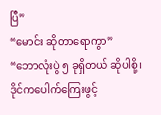ပြီ”
“မောင်း ဆိုတာရောကွာ”
“ဘောလုံးပွဲ ၅ ခုရှိတယ် ဆိုပါစို့၊ ဒိုင်ကပေါက်ကြေးဖွင့်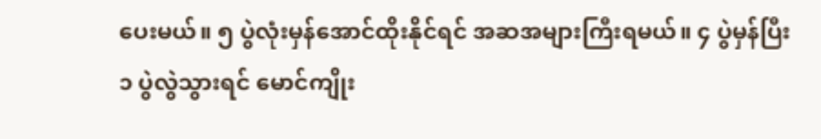ပေးမယ်။ ၅ ပွဲလုံးမှန်အောင်ထိုးနိုင်ရင် အဆအများကြီးရမယ်။ ၄ ပွဲမှန်ပြီး ၁ ပွဲလွဲသွားရင် မောင်ကျိုး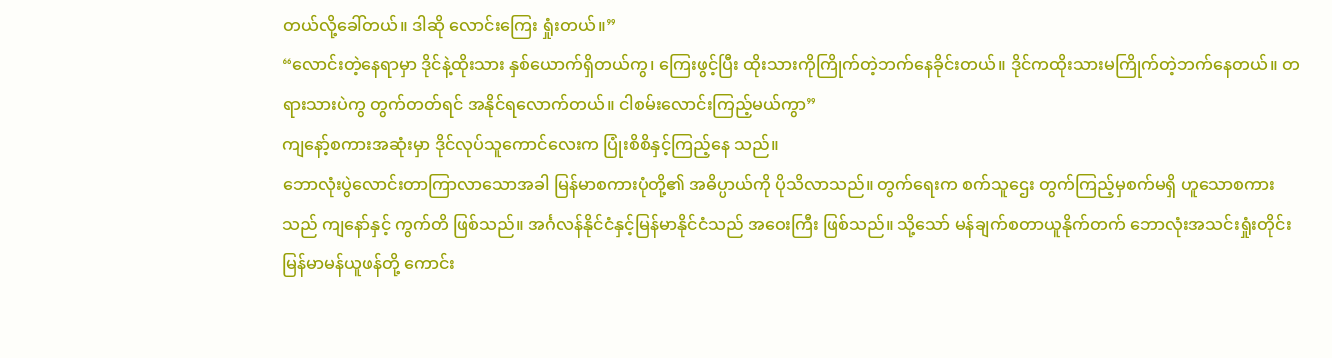တယ်လို့ခေါ်တယ်။ ဒါဆို လောင်းကြေး ရှုံးတယ်။”
“လောင်းတဲ့နေရာမှာ ဒိုင်နဲ့ထိုးသား နှစ်ယောက်ရှိတယ်ကွ၊ ကြေးဖွင့်ပြီး ထိုးသားကိုကြိုက်တဲ့ဘက်နေခိုင်းတယ်။ ဒိုင်ကထိုးသားမကြိုက်တဲ့ဘက်နေတယ်။ တရားသားပဲကွ တွက်တတ်ရင် အနိုင်ရလောက်တယ်။ ငါစမ်းလောင်းကြည့်မယ်ကွာ”
ကျနော့်စကားအဆုံးမှာ ဒိုင်လုပ်သူကောင်လေးက ပြုံးစိစိနှင့်ကြည့်နေ သည်။
ဘောလုံးပွဲလောင်းတာကြာလာသောအခါ မြန်မာစကားပုံတို့၏ အဓိပ္ပာယ်ကို ပိုသိလာသည်။ တွက်ရေးက စက်သူဌေး တွက်ကြည့်မှစက်မရှိ ဟူသောစကားသည် ကျနော်နှင့် ကွက်တိ ဖြစ်သည်။ အင်္ဂလန်နိုင်ငံနှင့်မြန်မာနိုင်ငံသည် အဝေးကြီး ဖြစ်သည်။ သို့သော် မန်ချက်စတာယူနိုက်တက် ဘောလုံးအသင်းရှုံးတိုင်း မြန်မာမန်ယူဖန်တို့ ကောင်း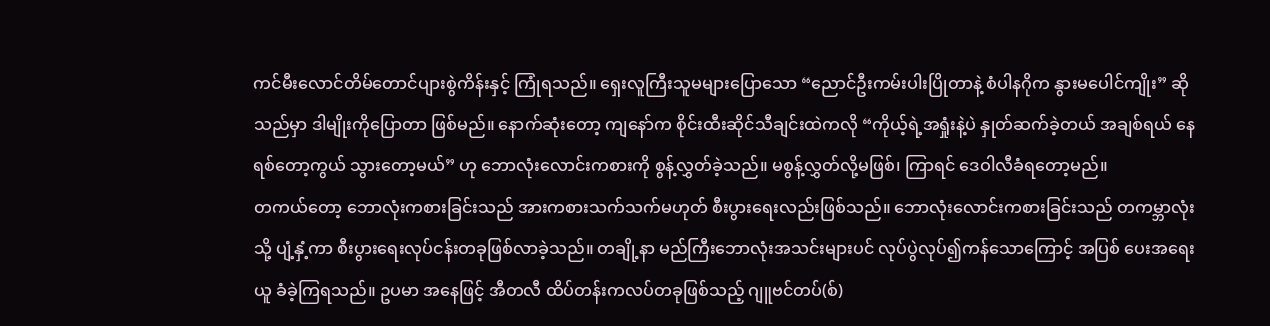ကင်မီးလောင်တိမ်တောင်ပျားစွဲကိန်းနှင့် ကြုံရသည်။ ရှေးလူကြီးသူမများပြောသော “ညောင်ဦးကမ်းပါးပြိုတာနဲ့ စံပါနဂိုက နွားမပေါင်ကျိုး” ဆိုသည်မှာ ဒါမျိုးကိုပြောတာ ဖြစ်မည်။ နောက်ဆုံးတော့ ကျနော်က စိုင်းထီးဆိုင်သီချင်းထဲကလို “ကိုယ့်ရဲ့အရှုံးနဲ့ပဲ နှုတ်ဆက်ခဲ့တယ် အချစ်ရယ် နေရစ်တော့ကွယ် သွားတော့မယ်” ဟု ဘောလုံးလောင်းကစားကို စွန့်လွှတ်ခဲ့သည်။ မစွန့်လွှတ်လို့မဖြစ်၊ ကြာရင် ဒေဝါလီခံရတော့မည်။
တကယ်တော့ ဘောလုံးကစားခြင်းသည် အားကစားသက်သက်မဟုတ် စီးပွားရေးလည်းဖြစ်သည်။ ဘောလုံးလောင်းကစားခြင်းသည် တကမ္ဘာလုံးသို့ ပျံ့နှံ့ကာ စီးပွားရေးလုပ်ငန်းတခုဖြစ်လာခဲ့သည်။ တချို့နာ မည်ကြီးဘောလုံးအသင်းများပင် လုပ်ပွဲလုပ်၍ကန်သောကြောင့် အပြစ် ပေးအရေးယူ ခံခဲ့ကြရသည်။ ဥပမာ အနေဖြင့် အီတလီ ထိပ်တန်းကလပ်တခုဖြစ်သည့် ဂျူဗင်တပ်(စ်)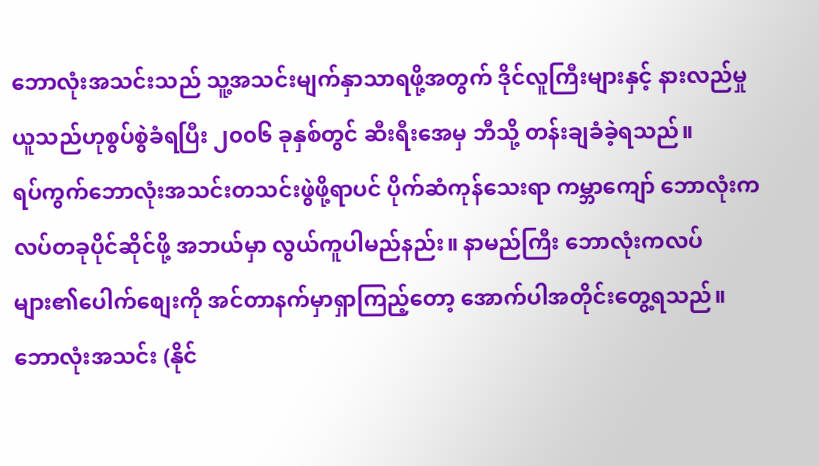ဘောလုံးအသင်းသည် သူ့အသင်းမျက်နှာသာရဖို့အတွက် ဒိုင်လူကြီးများနှင့် နားလည်မှုယူသည်ဟုစွပ်စွဲခံရပြီး ၂၀၀၆ ခုနှစ်တွင် ဆီးရီးအေမှ ဘီသို့ တန်းချခံခဲ့ရသည်။
ရပ်ကွက်ဘောလုံးအသင်းတသင်းဖွဲဖို့ရာပင် ပိုက်ဆံကုန်သေးရာ ကမ္ဘာကျော် ဘောလုံးကလပ်တခုပိုင်ဆိုင်ဖို့ အဘယ်မှာ လွယ်ကူပါမည်နည်း။ နာမည်ကြီး ဘောလုံးကလပ်များ၏ပေါက်စျေးကို အင်တာနက်မှာရှာကြည့်တော့ အောက်ပါအတိုင်းတွေ့ရသည်။
ဘောလုံးအသင်း (နိုင်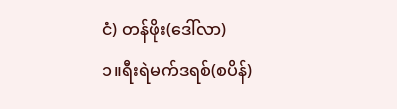ငံ) တန်ဖိုး(ဒေါ်လာ)
၁။ရီးရဲမက်ဒရစ်(စပိန်)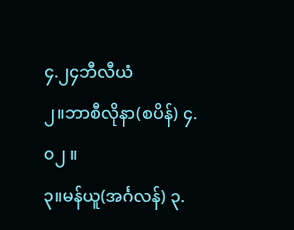၄.၂၄ဘီလီယံ
၂။ဘာစီလိုနာ(စပိန်) ၄.၀၂ ။
၃။မန်ယူ(အင်္ဂလန်) ၃.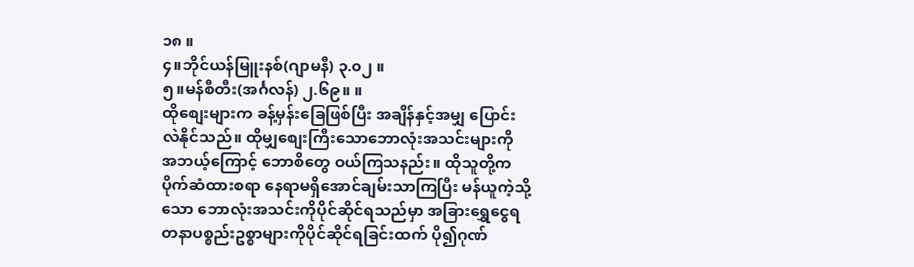၁၈ ။
၄။ဘိုင်ယန်မြူးနစ်(ဂျာမနီ) ၃.၀၂ ။
၅။မန်စီတီး(အင်္ဂလန်) ၂.၆၉။ ။
ထိုစျေးများက ခန့်မှန်းခြေဖြစ်ပြီး အချိန်နှင့်အမျှ ပြောင်းလဲနိုင်သည်။ ထိုမျှစျေးကြီးသောဘောလုံးအသင်းများကို အဘယ့်ကြောင့် ဘောစိတွေ ဝယ်ကြသနည်း။ ထိုသူတို့က ပိုက်ဆံထားစရာ နေရာမရှိအောင်ချမ်းသာကြပြီး မန်ယူကဲ့သို့သော ဘောလုံးအသင်းကိုပိုင်ဆိုင်ရသည်မှာ အခြားရွှေငွေရတနာပစ္စည်းဥစ္စာများကိုပိုင်ဆိုင်ရခြင်းထက် ပို၍ဂုဏ်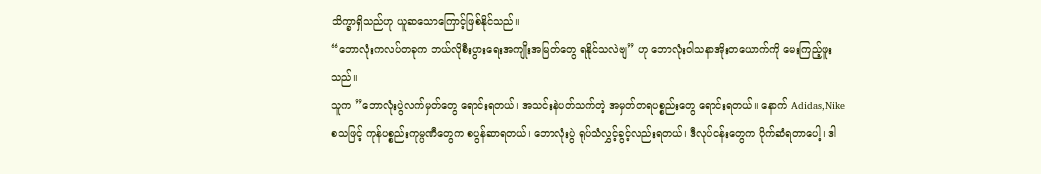သိက္ခာရှိသည်ဟု ယူဆသောကြောင့်ဖြစ်နိုင်သည်။
“ဘောလုံးကလပ်တခုက ဘယ်လိုစီးပွားရေးအကျိုးအမြတ်တွေ ရနိုင်သလဲဗျ” ဟု ဘောလုံးဝါသနာအိုးတယောက်ကို မေးကြည့်ဖူးသည်။
သူက ”ဘောလုံးပွဲလက်မှတ်တွေ ရောင်းရတယ်၊ အသင်းနဲပတ်သက်တဲ့ အမှတ်တရပစ္စည်းတွေ ရောင်းရတယ်။ နောက် Adidas,Nike စသဖြင့် ကုန်ပစ္စည်းကုမ္ပဏီတွေက စပွန်ဆာရတယ်၊ ဘောလုံးပွဲ ရုပ်သံလွှင့်ခွင့်လည်းရတယ်၊ ဒီလုပ်ငန်းတွေက ပိုက်ဆံရတာပေါ့၊ ဒါ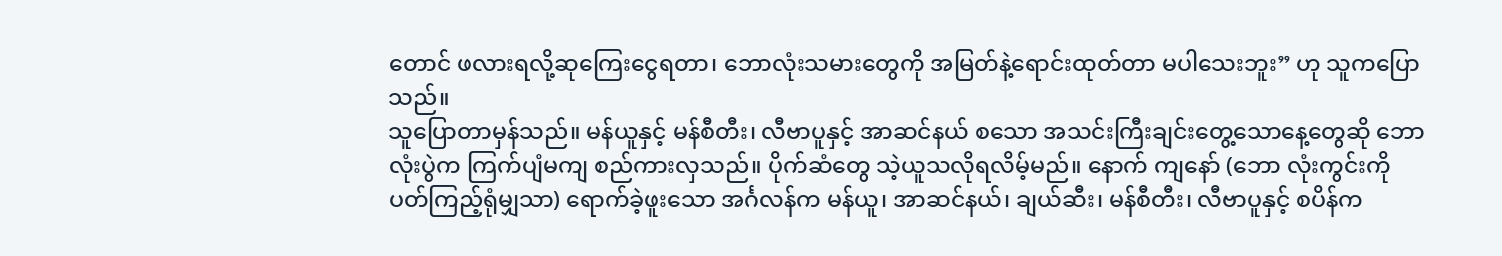တောင် ဖလားရလို့ဆုကြေးငွေရတာ၊ ဘောလုံးသမားတွေကို အမြတ်နဲ့ရောင်းထုတ်တာ မပါသေးဘူး” ဟု သူကပြောသည်။
သူပြောတာမှန်သည်။ မန်ယူနှင့် မန်စီတီး၊ လီဗာပူနှင့် အာဆင်နယ် စသော အသင်းကြီးချင်းတွေ့သောနေ့တွေဆို ဘောလုံးပွဲက ကြက်ပျံမကျ စည်ကားလှသည်။ ပိုက်ဆံတွေ သဲ့ယူသလိုရလိမ့်မည်။ နောက် ကျနော် (ဘော လုံးကွင်းကို ပတ်ကြည့်ရုံမျှသာ) ရောက်ခဲ့ဖူးသော အင်္ဂလန်က မန်ယူ၊ အာဆင်နယ်၊ ချယ်ဆီး၊ မန်စီတီး၊ လီဗာပူနှင့် စပိန်က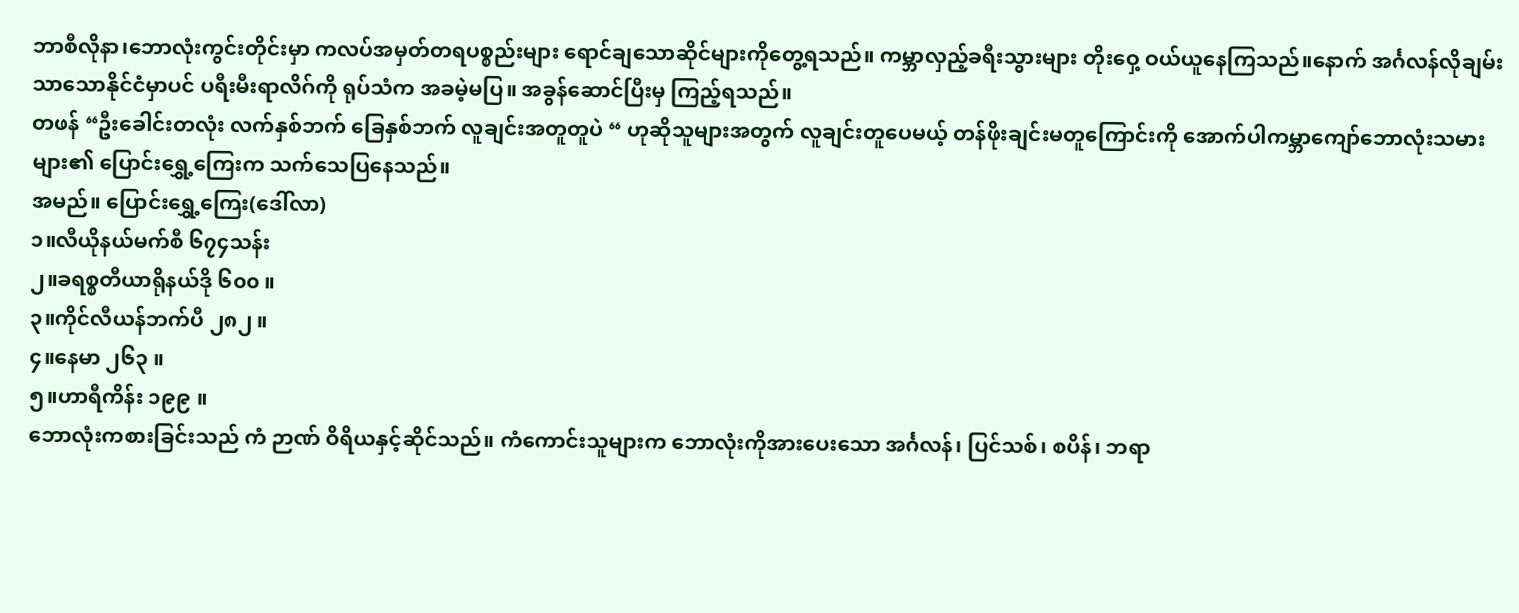ဘာစီလိုနာ၊ဘောလုံးကွင်းတိုင်းမှာ ကလပ်အမှတ်တရပစ္စည်းများ ရောင်ချသောဆိုင်များကိုတွေ့ရသည်။ ကမ္ဘာလှည့်ခရီးသွားများ တိုးဝှေ့ ဝယ်ယူနေကြသည်။နောက် အင်္ဂလန်လိုချမ်းသာသောနိုင်ငံမှာပင် ပရီးမီးရာလိဂ်ကို ရုပ်သံက အခမဲ့မပြ။ အခွန်ဆောင်ပြီးမှ ကြည့်ရသည်။
တဖန် “ဦးခေါင်းတလုံး လက်နှစ်ဘက် ခြေနှစ်ဘက် လူချင်းအတူတူပဲ “ ဟုဆိုသူများအတွက် လူချင်းတူပေမယ့် တန်ဖိုးချင်းမတူကြောင်းကို အောက်ပါကမ္ဘာကျော်ဘောလုံးသမားများ၏ ပြောင်းရွှေ့ကြေးက သက်သေပြနေသည်။
အမည်။ ပြောင်းရွှေ့ကြေး(ဒေါ်လာ)
၁။လီယိုနယ်မက်စီ ၆၇၄သန်း
၂။ခရစ္စတီယာရိုနယ်ဒို ၆၀၀ ။
၃။ကိုင်လီယန်ဘက်ပီ ၂၈၂ ။
၄။နေမာ ၂၆၃ ။
၅။ဟာရီကိန်း ၁၉၉ ။
ဘောလုံးကစားခြင်းသည် ကံ ဉာဏ် ဝိရိယနှင့်ဆိုင်သည်။ ကံကောင်းသူများက ဘောလုံးကိုအားပေးသော အင်္ဂလန်၊ ပြင်သစ်၊ စပိန်၊ ဘရာ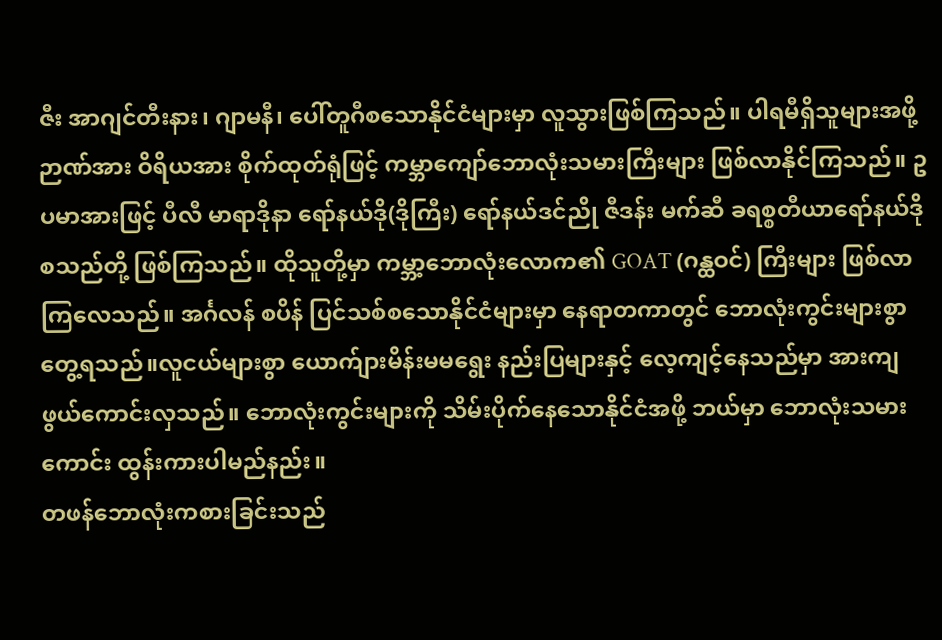ဇီး အာဂျင်တီးနား၊ ဂျာမနီ၊ ပေါ်တူဂီစသောနိုင်ငံများမှာ လူသွားဖြစ်ကြသည်။ ပါရမီရှိသူများအဖို့ ဉာဏ်အား ဝိရိယအား စိုက်ထုတ်ရုံဖြင့် ကမ္ဘာကျော်ဘောလုံးသမားကြီးများ ဖြစ်လာနိုင်ကြသည်။ ဥပမာအားဖြင့် ပီလီ မာရာဒိုနာ ရော်နယ်ဒို(ဒိုကြီး) ရော်နယ်ဒင်ညို ဇီဒန်း မက်ဆီ ခရစ္စတီယာရော်နယ်ဒို စသည်တို့ ဖြစ်ကြသည်။ ထိုသူတို့မှာ ကမ္ဘာ့ဘောလုံးလောက၏ GOAT (ဂန္ထဝင်) ကြီးများ ဖြစ်လာကြလေသည်။ အင်္ဂလန် စပိန် ပြင်သစ်စသောနိုင်ငံများမှာ နေရာတကာတွင် ဘောလုံးကွင်းများစွာတွေ့ရသည်။လူငယ်များစွာ ယောက်ျားမိန်းမမရွေး နည်းပြများနှင့် လေ့ကျင့်နေသည်မှာ အားကျဖွယ်ကောင်းလှသည်။ ဘောလုံးကွင်းများကို သိမ်းပိုက်နေသောနိုင်ငံအဖို့ ဘယ်မှာ ဘောလုံးသမားကောင်း ထွန်းကားပါမည်နည်း။
တဖန်ဘောလုံးကစားခြင်းသည်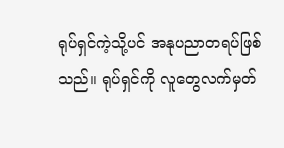ရုပ်ရှင်ကဲ့သို့ပင် အနုပညာတရပ်ဖြစ် သည်။ ရုပ်ရှင်ကို လူတွေလက်မှတ်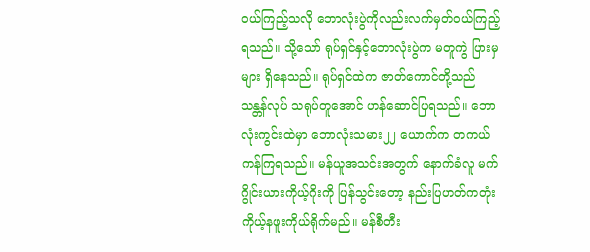ဝယ်ကြည့်သလို ဘောလုံးပွဲကိုလည်းလက်မှတ်ဝယ်ကြည့်ရသည်။ သို့သော် ရုပ်ရှင်နှင့်ဘောလုံးပွဲက မတူကွဲ ပြားမှများ ရှိနေသည်။ ရုပ်ရှင်ထဲက ဇာတ်ကောင်တို့သည် သန္တန်လုပ် သရုပ်တူအောင် ဟန်ဆောင်ပြရသည်။ ဘောလုံးကွင်းထဲမှာ ဘောလုံးသမား၂၂ ယောက်က တကယ်ကန်ကြရသည်။ မန်ယူအသင်းအတွက် နောက်ခံလူ မက်ဂွိုင်းယားကိုယ့်ဂိုးကို ပြန်သွင်းတော့ နည်းပြဟတ်ကတုံးကိုယ့်နဖူးကိုယ်ရိုက်မည်။ မန်စီတီး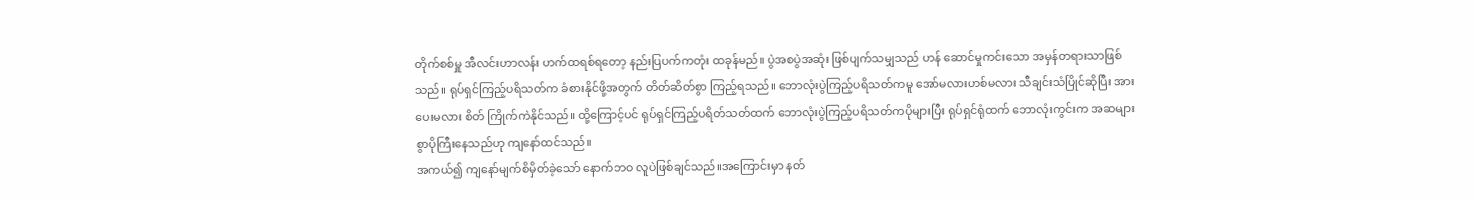တိုက်စစ်မှူ အီလင်းဟာလန်း ဟက်ထရစ်ရတော့ နည်းပြပက်ကတုံး ထခုန်မည်။ ပွဲအစပွဲအဆုံး ဖြစ်ပျက်သမျှသည် ဟန် ဆောင်မှုကင်းသော အမှန်တရားသာဖြစ်သည်။ ရုပ်ရှင်ကြည့်ပရိသတ်က ခံစားနိုင်ဖို့အတွက် တိတ်ဆိတ်စွာ ကြည့်ရသည်။ ဘောလုံးပွဲကြည့်ပရိသတ်ကမူ အော်မလားဟစ်မလား သီချင်းသံပြိုင်ဆိုပြီး အားပေးမလား စိတ် ကြိုက်ကဲနိုင်သည်။ ထို့ကြောင့်ပင် ရုပ်ရှင်ကြည့်ပရိတ်သတ်ထက် ဘောလုံးပွဲကြည့်ပရိသတ်ကပိုများပြီး ရုပ်ရှင်ရုံထက် ဘောလုံးကွင်းက အဆများစွာပိုကြီးနေသည်ဟု ကျနော်ထင်သည်။
အကယ်၍ ကျနော်မျက်စိမှိတ်ခဲ့သော် နောက်ဘဝ လူပဲဖြစ်ချင်သည်။အကြောင်းမှာ နတ်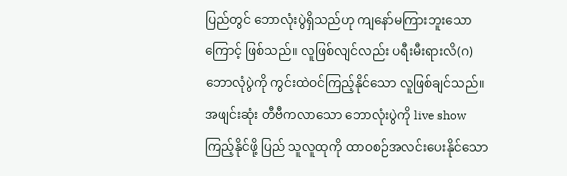ပြည်တွင် ဘောလုံးပွဲရှိသည်ဟု ကျနော်မကြားဘူးသောကြောင့် ဖြစ်သည်။ လူဖြစ်လျင်လည်း ပရီးမီးရားလိ(ဂ)ဘောလုံပွဲကို ကွင်းထဲဝင်ကြည့်နိုင်သော လူဖြစ်ချင်သည်။ အဖျင်းဆုံး တီဗီကလာသော ဘောလုံးပွဲကို live show ကြည့်နိုင်ဖို့ ပြည် သူလူထုကို ထာဝစဉ်အလင်းပေးနိုင်သော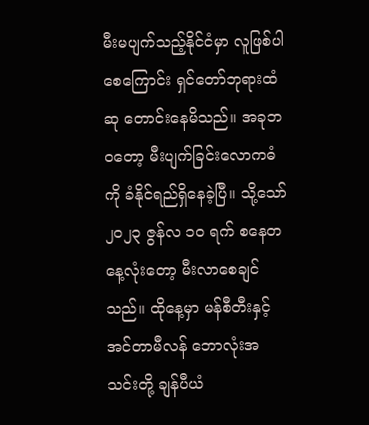မီးမပျက်သည့်နိုင်ငံမှာ လူဖြစ်ပါစေကြောင်း ရှင်တော်ဘုရားထံ ဆု တောင်းနေမိသည်။ အခုဘဝတော့ မီးပျက်ခြင်းလောကဓံကို ခံနိုင်ရည်ရှိနေခဲ့ပြီ။ သို့သော် ၂၀၂၃ ဇွန်လ ၁၀ ရက် စနေတနေ့လုံးတော့ မီးလာစေချင်သည်။ ထိုနေ့မှာ မန်စီတီးနှင့် အင်တာမီလန် ဘောလုံးအသင်းတို့ ချန်ပီယံ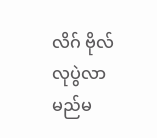လိဂ် ဗိုလ်လုပွဲလာမည်မ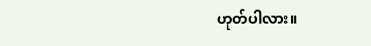ဟုတ်ပါလား။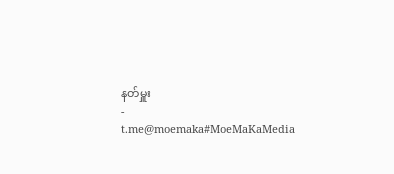နတ်မှူး
-
t.me@moemaka#MoeMaKaMedia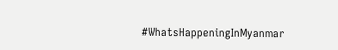#WhatsHappeningInMyanmar